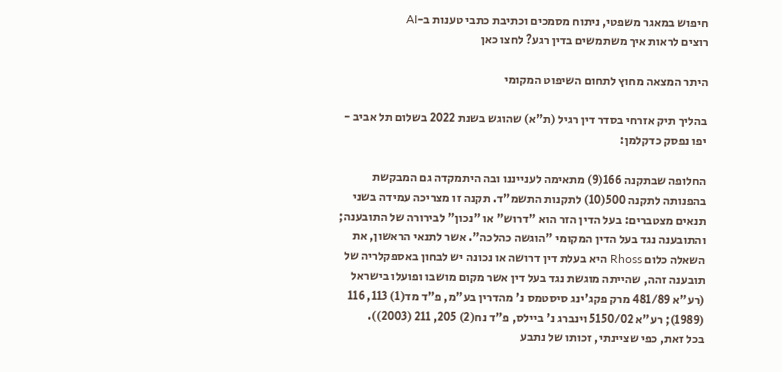חיפוש במאגר משפטי, ניתוח מסמכים וכתיבת כתבי טענות ב-AI
רוצים לראות איך משתמשים בדין רגע? לחצו כאן

היתר המצאה מחוץ לתחום השיפוט המקומי

בהליך תיק אזרחי בסדר דין רגיל (ת"א) שהוגש בשנת 2022 בשלום תל אביב - יפו נפסק כדקלמן:

החלופה שבתקנה 166(9) מתאימה לענייננו ובה היתמקדה גם המבקשת בהפנותה לתקנה 500(10) לתקנות התשמ"ד. תקנה זו מצריכה עמידה בשני תנאים מצטברים: בעל הדין הזר הוא "דרוש" או "נכון" לבירורה של התובענה; והתובענה נגד בעל הדין המקומי "הוגשה כהלכה". אשר לתנאי הראשון, את השאלה כלום Rhoss היא בעלת דין דרושה או נכונה יש לבחון באספקלריה של תובענה זהה, שהייתה מוגשת נגד בעל דין אשר מקום מושבו ופועלו בישראל (רע"א 481/89 מרק פקג'ינג סיסטמס נ' מהדרין בע"מ, פ"ד מד(1) 113, 116 (1989); רע"א 5150/02 וינברג נ' ביילס, פ"ד נח(2) 205, 211 (2003)).
בכל זאת, כפי שציינתי, זכותו של נתבע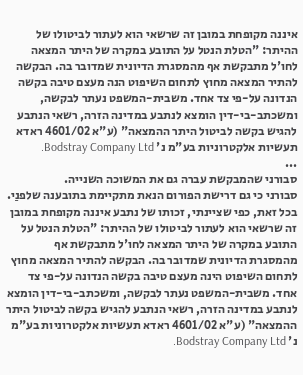איננה מקופחת במובן זה שרשאי הוא לעתור לביטולו של ההיתר: "הטלת הנטל על התובע במקרה של היתר המצאה לחו'ל מתבקשת אף מהמסגרת הדיונית שמדובר בה. הבקשה להתיר המצאה מחוץ לתחום השיפוט הנה מעצם טיבה בקשה הנדונה על-פי צד אחד. משבית-המשפט נעתר לבקשה, ומשכתב-בי-דין הומצא לנתבע במדינה הזרה, רשאי הנתבע להגיש בקשה לביטול היתר ההמצאה" (ע"א 4601/02 ראדא תעשיות אלקטרוניות בע"מ נ' Bodstray Company Ltd.
...
סבורני שהמבקשת עברה גם את המשוכה השנייה.
סבורני כי גם דרישת הפורום הנאת מתקיימת בתובענה שלפנַי.
בכל זאת, כפי שציינתי, זכותו של נתבע איננה מקופחת במובן זה שרשאי הוא לעתור לביטולו של ההיתר: "הטלת הנטל על התובע במקרה של היתר המצאה לחו'ל מתבקשת אף מהמסגרת הדיונית שמדובר בה. הבקשה להתיר המצאה מחוץ לתחום השיפוט הינה מעצם טיבה בקשה הנדונה על-פי צד אחד. משבית-המשפט נעתר לבקשה, ומשכתב-בי-דין הומצא לנתבע במדינה הזרה, רשאי הנתבע להגיש בקשה לביטול היתר ההמצאה" (ע"א 4601/02 ראדא תעשיות אלקטרוניות בע"מ נ' Bodstray Company Ltd.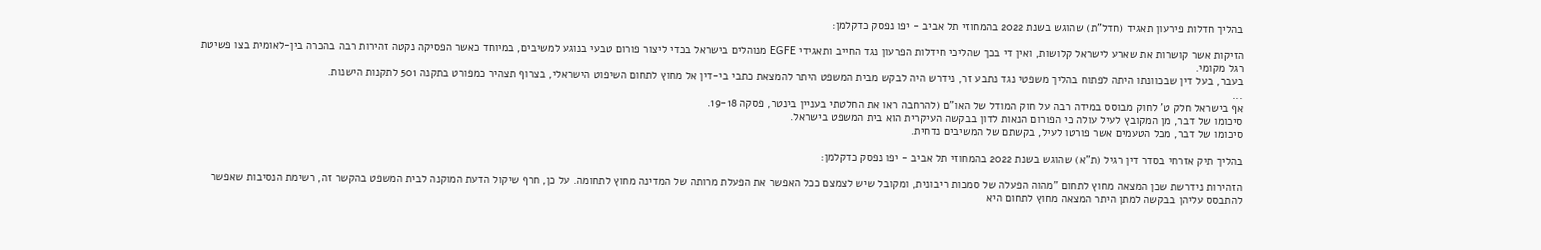בהליך חדלות פירעון תאגיד (חדל"ת) שהוגש בשנת 2022 בהמחוזי תל אביב - יפו נפסק כדקלמן:

הזיקות אשר קושרות את שארע לישראל קלושות, ואין די בכך שהליכי חידלות הפרעון נגד החייב ותאגידי EGFE מנוהלים בישראל בכדי ליצור פורום טבעי בנוגע למשיבים, במיוחד כאשר הפסיקה נקטה זהירות רבה בהכרה בין-לאומית בצו פשיטת רגל מקומי.
בעבר, בעל דין שבכוונתו היתה לפתוח בהליך משפטי נגד נתבע זר, נידרש היה לבקש מבית המשפט היתר להמצאת כתבי בי-דין אל מחוץ לתחום השיפוט הישראלי, בצרוף תצהיר כמפורט בתקנה 501 לתקנות הישנות.
...
אף בישראל חלק ט' לחוק מבוסס במידה רבה על חוק המודל של האו"ם (להרחבה ראו את החלטתי בעניין בינטר, פסקה 19-18.
סיכומו של דבר, מן המקובץ לעיל עולה כי הפורום הנאות לדון בבקשה העיקרית הוא בית המשפט בישראל.
סיכומו של דבר, מכל הטעמים אשר פורטו לעיל, בקשתם של המשיבים נדחית.

בהליך תיק אזרחי בסדר דין רגיל (ת"א) שהוגש בשנת 2022 בהמחוזי תל אביב - יפו נפסק כדקלמן:

הזהירות נידרשת שכן המצאה מחוץ לתחום "מהוה הפעלה של סמכות ריבונית, ומקובל שיש לצמצם ככל האפשר את הפעלת מרותה של המדינה מחוץ לתחומה. על כן, חרף שיקול הדעת המוקנה לבית המשפט בהקשר זה, רשימת הנסיבות שאפשר להתבסס עליהן בבקשה למתן היתר המצאה מחוץ לתחום היא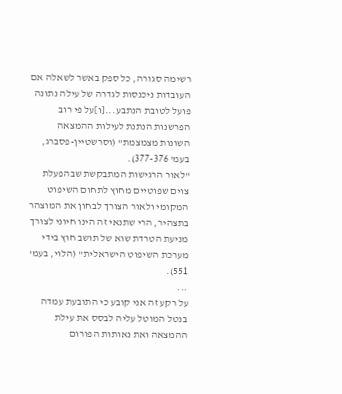רשימה סגורה, כל ספק באשר לשאלה אם העובדות ניכנסות לגדרה של עילה נתונה פועל לטובת הנתבע...[ו]על פי רוב הפרשנות הנתנת לעילות ההמצאה השונות מצמצמת" (וסרשטיין-פסברג, בעמ' 377-376).
"לאור הרגישות המתבקשת שבהפעלת צוים שפוטיים מחוץ לתחום השיפוט המקומי ולאור הצורך לבחון את המוצהר בתצהיר, הרי שתנאי זה הינו חיוני לצורך מניעת הטרדת שוא של תושב חוץ בידי מערכת השיפוט הישראלית" (הלוי, בעמ' 551).
...
על רקע זה אני קובע כי התובעת עמדה בנטל המוטל עליה לבסס את עילת ההמצאה ואת נאותות הפורום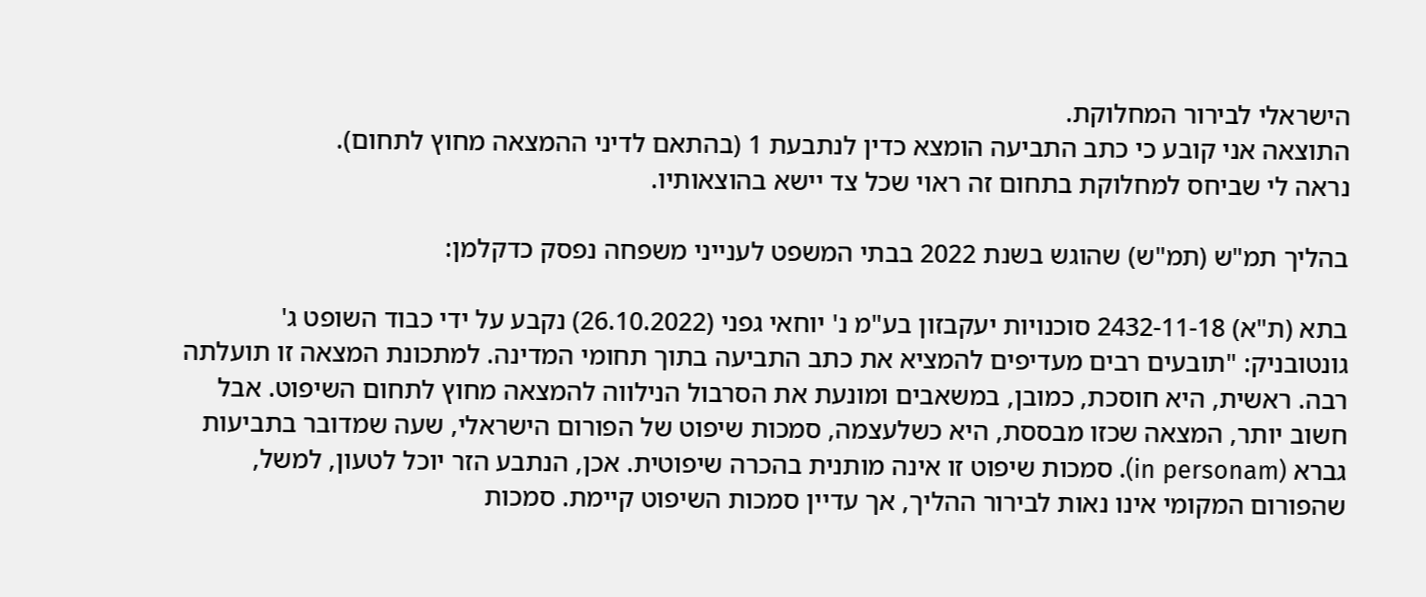הישראלי לבירור המחלוקת.
התוצאה אני קובע כי כתב התביעה הומצא כדין לנתבעת 1 (בהתאם לדיני ההמצאה מחוץ לתחום).
נראה לי שביחס למחלוקת בתחום זה ראוי שכל צד יישא בהוצאותיו.

בהליך תמ"ש (תמ"ש) שהוגש בשנת 2022 בבתי המשפט לענייני משפחה נפסק כדקלמן:

בתא (ת"א) 2432-11-18 סוכנויות יעקבזון בע"מ נ' יוחאי גפני (26.10.2022) נקבע על ידי כבוד השופט ג' גונטובניק: "תובעים רבים מעדיפים להמציא את כתב התביעה בתוך תחומי המדינה. למתכונת המצאה זו תועלתה רבה. ראשית, היא חוסכת, כמובן, במשאבים ומונעת את הסרבול הנילווה להמצאה מחוץ לתחום השיפוט. אבל חשוב יותר, המצאה שכזו מבססת, היא כשלעצמה, סמכות שיפוט של הפורום הישראלי, שעה שמדובר בתביעות גברא (in personam). סמכות שיפוט זו אינה מותנית בהכרה שיפוטית. אכן, הנתבע הזר יוכל לטעון, למשל, שהפורום המקומי אינו נאות לבירור ההליך, אך עדיין סמכות השיפוט קיימת. סמכות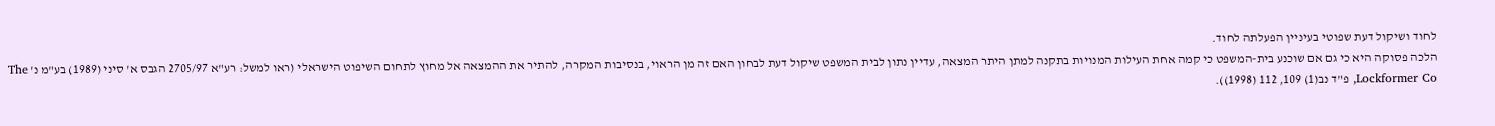לחוד ושיקול דעת שפוטי בעיניין הפעלתה לחוד.
הלכה פסוקה היא כי גם אם שוכנע בית-המשפט כי קמה אחת העילות המנויות בתקנה למתן היתר המצאה, עדיין נתון לבית המשפט שיקול דעת לבחון האם זה מן הראוי, בנסיבות המקרה, להתיר את ההמצאה אל מחוץ לתחום השיפוט הישראלי (ראו למשל: רע"א 2705/97 הגבס א' סיני (1989) בע"מ נ' The Lockformer Co, פ"ד נב(1) 109, 112 (1998)).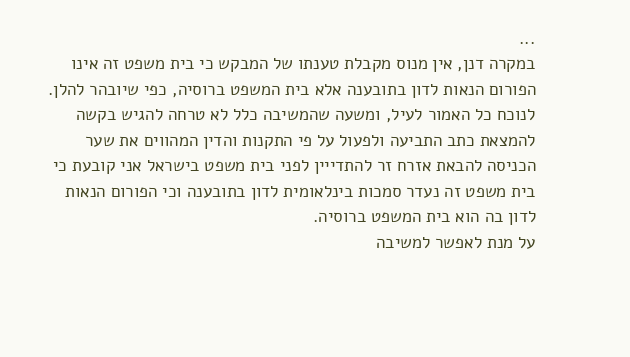...
במקרה דנן, אין מנוס מקבלת טענתו של המבקש כי בית משפט זה אינו הפורום הנאות לדון בתובענה אלא בית המשפט ברוסיה, כפי שיובהר להלן.
לנוכח כל האמור לעיל, ומשעה שהמשיבה כלל לא טרחה להגיש בקשה להמצאת כתב התביעה ולפעול על פי התקנות והדין המהווים את שער הכניסה להבאת אזרח זר להתדייין לפני בית משפט בישראל אני קובעת כי בית משפט זה נעדר סמכות בינלאומית לדון בתובענה וכי הפורום הנאות לדון בה הוא בית המשפט ברוסיה.
על מנת לאפשר למשיבה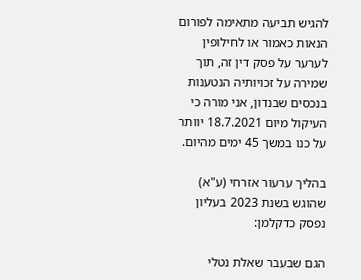להגיש תביעה מתאימה לפורום הנאות כאמור או לחילופין לערער על פסק דין זה, תוך שמירה על זכויותיה הנטענות בנכסים שבנדון, אני מורה כי העיקול מיום 18.7.2021 יוותר על כנו במשך 45 ימים מהיום.

בהליך ערעור אזרחי (ע"א) שהוגש בשנת 2023 בעליון נפסק כדקלמן:

הגם שבעבר שאלת נטלי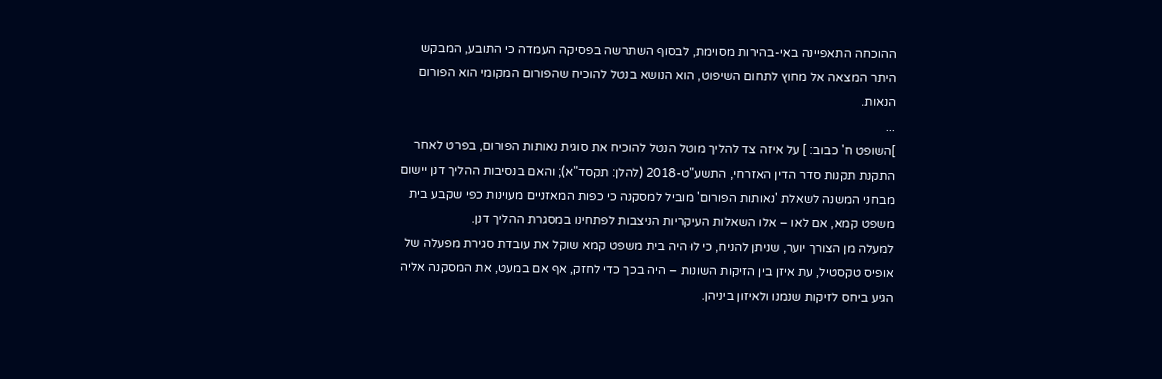ההוכחה התאפיינה באי-בהירות מסוימת, לבסוף השתרשה בפסיקה העמדה כי התובע, המבקש היתר המצאה אל מחוץ לתחום השיפוט, הוא הנושא בנטל להוכיח שהפורום המקומי הוא הפורום הנאות.
...
]השופט ח' כבוב: ] על איזה צד להליך מוטל הנטל להוכיח את סוגית נאותות הפורום, בפרט לאחר התקנת תקנות סדר הדין האזרחי, התשע"ט-2018 (להלן: תקסד"א); והאם בנסיבות ההליך דנן יישום מבחני המשנה לשאלת 'נאותות הפורום' מוביל למסקנה כי כפות המאזניים מעוינות כפי שקבע בית משפט קמא, אם לאו – אלו השאלות העיקריות הניצבות לפתחינו במסגרת ההליך דנן.
למעלה מן הצורך יוער, שניתן להניח, כי לוּ היה בית משפט קמא שוקל את עובדת סגירת מפעלה של אופיס טקסטיל, עת איזן בין הזיקות השונות – היה בכך כדי לחזק, אף אם במעט, את המסקנה אליה הגיע ביחס לזיקות שנמנו ולאיזון ביניהן.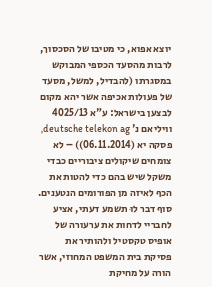יוצא אפוא, כי מטיבו של הסכסוך, לרבות מהסעד הכספי המבוקש במסגרתו (להבדיל, למשל, מסעד של פעולות אכיפה אשר יהא מקום לבצען בישראל: ע"א 4025/13 וויליאם נ' deutsche telekon ag, פסקה יא (06.11.2014)) – לא צומחים שיקולים ציבוריים כבדי משקל שיש בהם כדי להטות את הכף לאיזה מן הפורומים הנטענים.
סוף דבר לוּ תשמע דעתי, אציע לחבריי לדחות את ערעורה של אופיס טקסטיל ולהותיר את פסיקת בית המשפט המחוזי, אשר הורה על מחיקת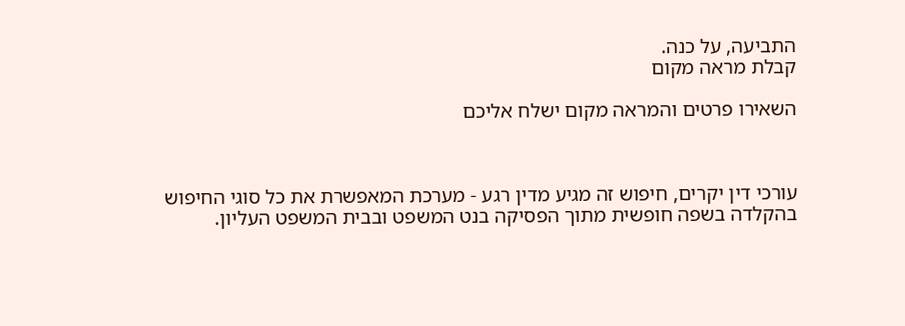התביעה, על כנה.
קבלת מראה מקום

השאירו פרטים והמראה מקום ישלח אליכם



עורכי דין יקרים, חיפוש זה מגיע מדין רגע - מערכת המאפשרת את כל סוגי החיפוש בהקלדה בשפה חופשית מתוך הפסיקה בנט המשפט ובבית המשפט העליון.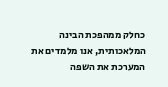כחלק ממהפכת הבינה המלאכותית, אנו מלמדים את המערכת את השפה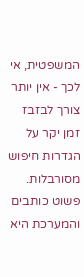המשפטית, אי לכך - אין יותר צורך לבזבז זמן יקר על הגדרות חיפוש מסורבלות. פשוט כותבים והמערכת היא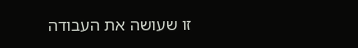זו שעושה את העבודה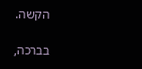הקשה.

בברכה,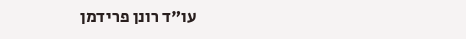עו"ד רונן פרידמן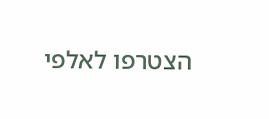הצטרפו לאלפי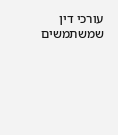עורכי דין שמשתמשים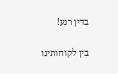בדין רגע!

בין לקוחותינו